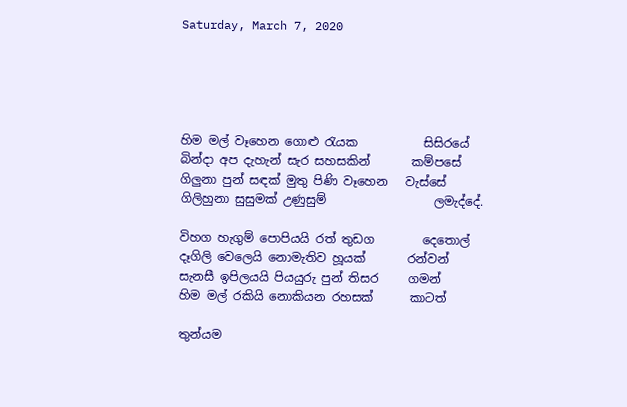Saturday, March 7, 2020





හිම මල් වෑහෙන ගොළු රැයක           සිසිරයේ
බින්දා අප දැහැන් සැර සහසකින්       කම්පසේ
ගිලුනා පුන් සඳක් මුතු පිණි වෑහෙන   වැස්සේ
ගිලිහුනා සුසුමක් උණුසුම්                  ලමැද්දේ.

විහග හැගුම් පොපියයි රත් තුඩග        දෙතොල්
දෑගිලි වෙලෙයි නොමැතිව හූයක්       රන්වන්
සැනසී ඉපිලයයි පියයුරු පුන් තිසර     ගමන්
හිම මල් රකියි නොකියන රහසක්      කාටත්

තුන්යම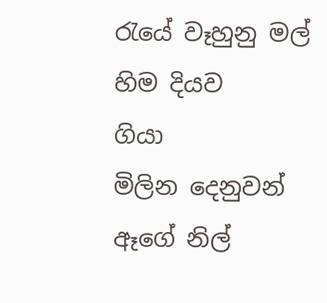රැයේ වෑහුනු මල් හිම දියව    ගියා
මිලින දෙනුවන් ඈගේ නිල්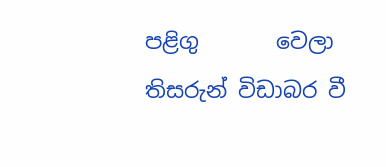පළිගු       වෙලා
තිසරුන් විඩාබර වී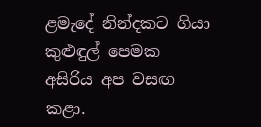ළමැදේ නින්දකට ගියා
කුළුඳුල් පෙමක අසිරිය අප වසඟ        කළා.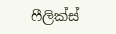ෆීලික්ස්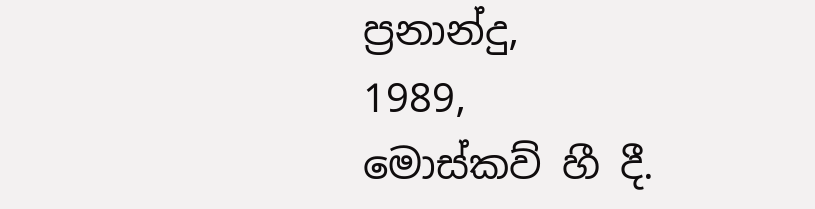ප්‍රනාන්දු,
1989,
මොස්කව් හී දී.